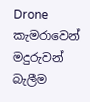Drone කැමරාවෙන් මදුරුවන් බැලීම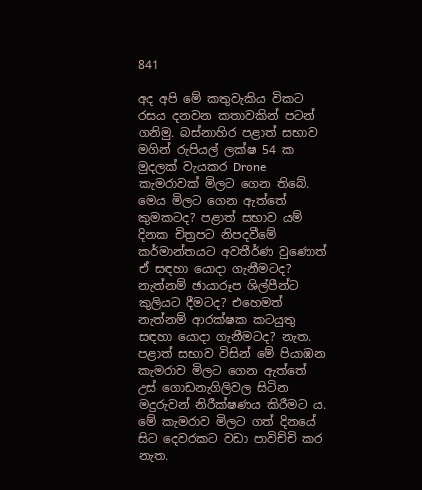841

අද අපි මේ කතුවැකිය විකට රසය දනවන කතාවකින් පටන් ගනිමු. බස්නාහිර පළාත් සභාව මගින් රුපියල් ලක්ෂ 54 ක මුදලක් වැයකර Drone කැමරාවක් මිලට ගෙන තිබේ. මෙය මිලට ගෙන ඇත්තේ කුමකටද? පළාත් සභාව යම් දිනක චිත්‍රපට නිපදවීමේ කර්මාන්තයට අවතීර්ණ වුණොත් ඒ සඳහා යොදා ගැනීමටද? නැත්නම් ඡායාරූප ශිල්පීන්ට කුලියට දීමටද? එහෙමත් නැත්නම් ආරක්ෂක කටයුතු සඳහා යොදා ගැනීමටද? නැත. පළාත් සභාව විසින් මේ පියාඹන කැමරාව මිලට ගෙන ඇත්තේ උස් ගොඩනැගිලිවල සිටින මදුරුවන් නිරීක්ෂණය කිරීමට ය. මේ කැමරාව මිලට ගත් දිනයේ සිට දෙවරකට වඩා පාවිච්චි කර නැත.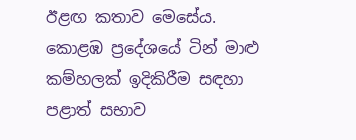ඊළඟ කතාව මෙසේය. කොළඹ ප්‍රදේශයේ ටින් මාළු කම්හලක් ඉදිකිරීම සඳහා පළාත් සභාව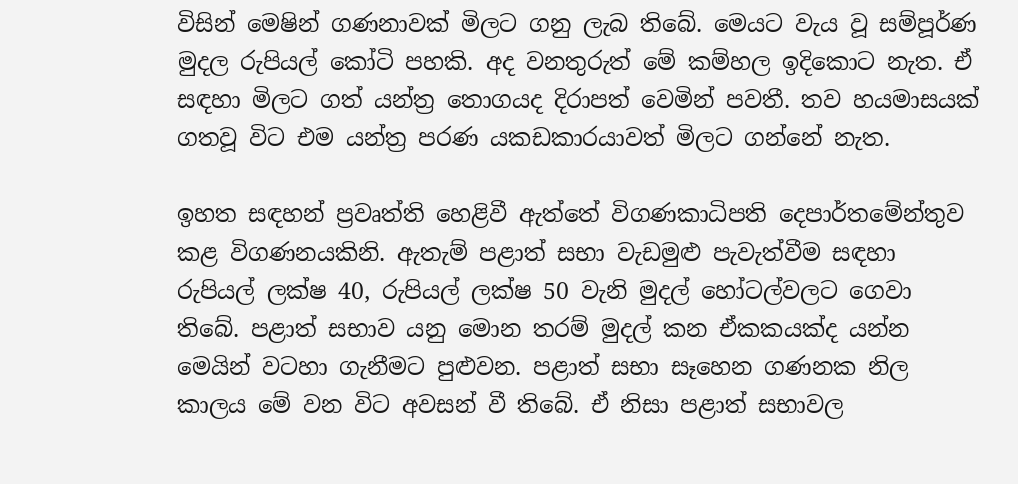විසින් මෙෂින් ගණනාවක් මිලට ගනු ලැබ තිබේ. මෙයට වැය වූ සම්පූර්ණ මුදල රුපියල් කෝටි පහකි. අද වනතුරුත් මේ කම්හල ඉදිකොට නැත. ඒ සඳහා මිලට ගත් යන්ත්‍ර තොගයද දිරාපත් වෙමින් පවතී. තව හයමාසයක් ගතවූ විට එම යන්ත්‍ර පරණ යකඩකාරයාවත් මිලට ගන්නේ නැත.

ඉහත සඳහන් ප්‍රවෘත්ති හෙළිවී ඇත්තේ විගණකාධිපති දෙපාර්තමේන්තුව කළ විගණනයකිනි. ඇතැම් පළාත් සභා වැඩමුළු පැවැත්වීම සඳහා රුපියල් ලක්ෂ 40, රුපියල් ලක්ෂ 50 වැනි මුදල් හෝටල්වලට ගෙවා තිබේ. පළාත් සභාව යනු මොන තරම් මුදල් කන ඒකකයක්ද යන්න මෙයින් වටහා ගැනීමට පුළුවන. පළාත් සභා සෑහෙන ගණනක නිල කාලය මේ වන විට අවසන් වී තිබේ. ඒ නිසා පළාත් සභාවල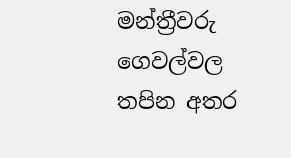මන්ත්‍රීවරු ගෙවල්වල තපින අතර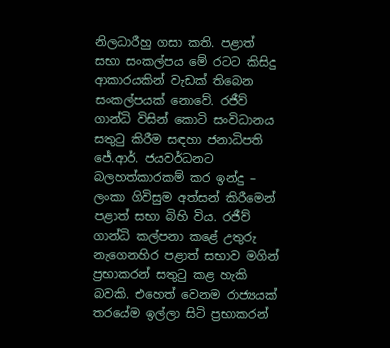නිලධාරීහු ගසා කති. පළාත් සභා සංකල්පය මේ රටට කිසිදු ආකාරයකින් වැඩක් තිබෙන සංකල්පයක් නොවේ. රජීව් ගාන්ධි විසින් කොටි සංවිධානය සතුටු කිරීම සඳහා ජනාධිපති ජේ.ආර්. ජයවර්ධනට බලහත්කාරකම් කර ඉන්දු – ලංකා ගිවිසුම අත්සන් කිරීමෙන් පළාත් සභා බිහි විය. රජීව් ගාන්ධි කල්පනා කළේ උතුරු නැගෙනහිර පළාත් සභාව මගින් ප්‍රභාකරන් සතුටු කළ හැකි බවකි. එහෙත් වෙනම රාජ්‍යයක් තරයේම ඉල්ලා සිටි ප්‍රභාකරන්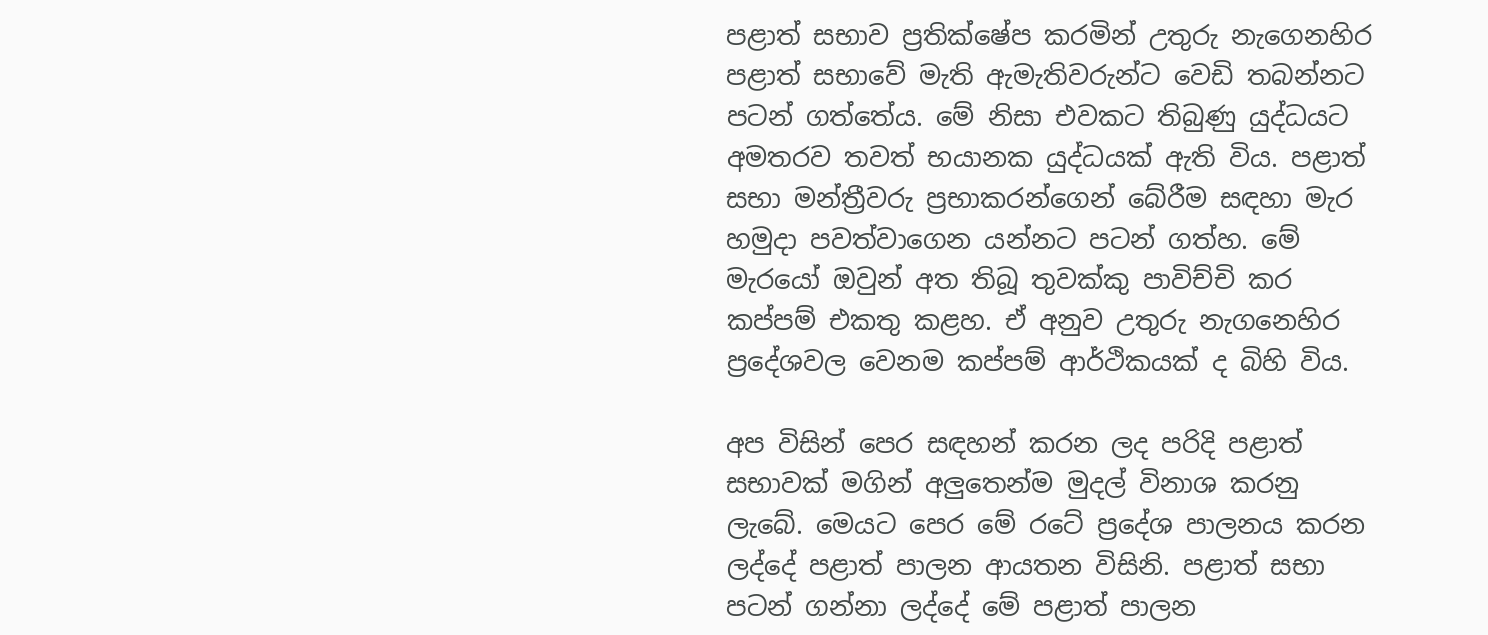පළාත් සභාව ප්‍රතික්ෂේප කරමින් උතුරු නැගෙනහිර පළාත් සභාවේ මැති ඇමැතිවරුන්ට වෙඩි තබන්නට පටන් ගත්තේය. මේ නිසා එවකට තිබුණු යුද්ධයට අමතරව තවත් භයානක යුද්ධයක් ඇති විය. පළාත් සභා මන්ත්‍රීවරු ප්‍රභාකරන්ගෙන් බේරීම සඳහා මැර හමුදා පවත්වාගෙන යන්නට පටන් ගත්හ. මේ මැරයෝ ඔවුන් අත තිබූ තුවක්කු පාවිච්චි කර කප්පම් එකතු කළහ. ඒ අනුව උතුරු නැගනෙහිර ප්‍රදේශවල වෙනම කප්පම් ආර්ථිකයක් ද බිහි විය.

අප විසින් පෙර සඳහන් කරන ලද පරිදි පළාත් සභාවක් මගින් අලුතෙන්ම මුදල් විනාශ කරනු ලැබේ. මෙයට පෙර මේ රටේ ප්‍රදේශ පාලනය කරන ලද්දේ පළාත් පාලන ආයතන විසිනි. පළාත් සභා පටන් ගන්නා ලද්දේ මේ පළාත් පාලන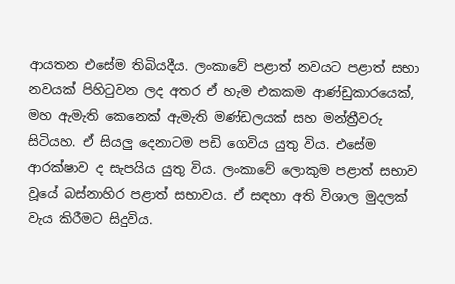ආයතන එසේම තිබියදීය. ලංකාවේ පළාත් නවයට පළාත් සභා නවයක් පිහිටුවන ලද අතර ඒ හැම එකකම ආණ්ඩුකාරයෙක්, මහ ඇමැති කෙනෙක් ඇමැති මණ්ඩලයක් සහ මන්ත්‍රීවරු සිටියහ. ඒ සියලු දෙනාටම පඩි ගෙවිය යුතු විය. එසේම ආරක්ෂාව ද සැපයිය යුතු විය. ලංකාවේ ලොකුම පළාත් සභාව වූයේ බස්නාහිර පළාත් සභාවය. ඒ සඳහා අති විශාල මුදලක් වැය කිරීමට සිදුවිය.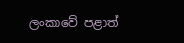ලංකාවේ පළාත්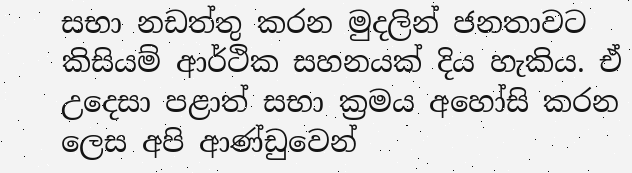සභා නඩත්තු කරන මුදලින් ජනතාවට කිසියම් ආර්ථික සහනයක් දිය හැකිය. ඒ උදෙසා පළාත් සභා ක්‍රමය අහෝසි කරන ලෙස අපි ආණ්ඩුවෙන්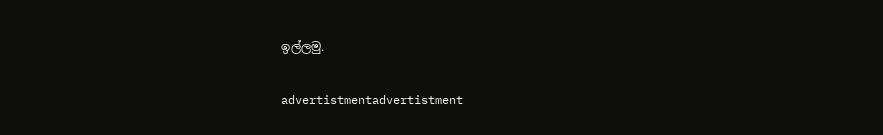ඉල්ලමු.

advertistmentadvertistment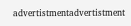advertistmentadvertistment